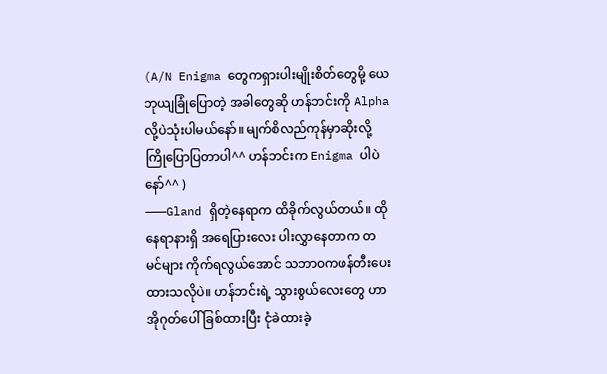(A/N Enigma တွေကရှားပါးမျိုးစိတ်တွေမို့ ယေဘုယျခြုံပြောတဲ့ အခါတွေဆို ဟန်ဘင်းကို Alpha လို့ပဲသုံးပါမယ်နော်။ မျက်စိလည်ကုန်မှာဆိုးလို့ ကြိုပြောပြတာပါ^^ ဟန်ဘင်းက Enigma ပါပဲနော်^^ )
———Gland ရှိတဲ့နေရာက ထိခိုက်လွယ်တယ်။ ထိုနေရာနားရှိ အရေပြားလေး ပါးလွှာနေတာက တမင်များ ကိုက်ရလွယ်အောင် သဘာဝကဖန်တီးပေးထားသလိုပဲ။ ဟန်ဘင်းရဲ့ သွားစွယ်လေးတွေ ဟာအိုဂုတ်ပေါ် ခြစ်ထားပြီး ငုံခဲထားခဲ့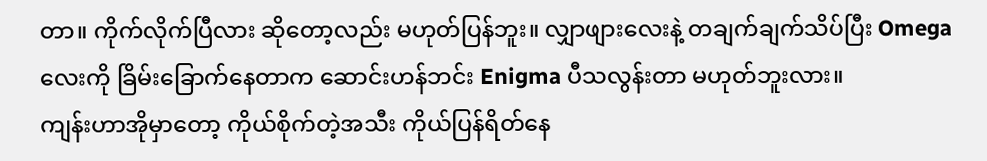တာ။ ကိုက်လိုက်ပြီလား ဆိုတော့လည်း မဟုတ်ပြန်ဘူး။ လျှာဖျားလေးနဲ့ တချက်ချက်သိပ်ပြီး Omega လေးကို ခြိမ်းခြောက်နေတာက ဆောင်းဟန်ဘင်း Enigma ပီသလွန်းတာ မဟုတ်ဘူးလား။
ကျန်းဟာအိုမှာတော့ ကိုယ်စိုက်တဲ့အသီး ကိုယ်ပြန်ရိတ်နေ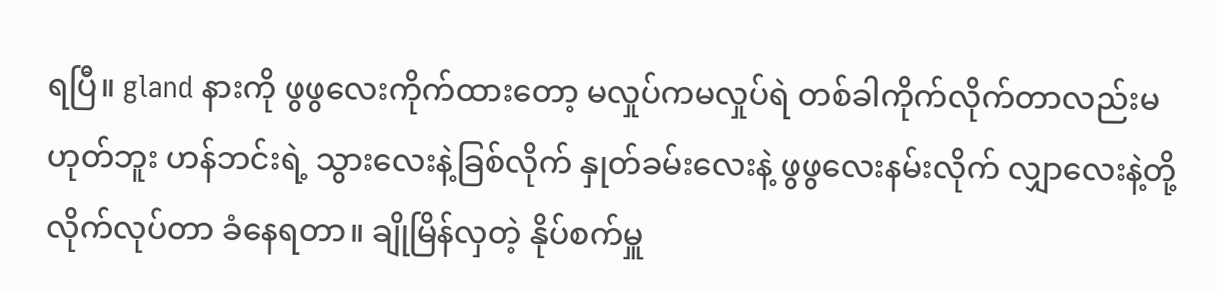ရပြီ။ gland နားကို ဖွဖွလေးကိုက်ထားတော့ မလှုပ်ကမလှုပ်ရဲ တစ်ခါကိုက်လိုက်တာလည်းမဟုတ်ဘူး ဟန်ဘင်းရဲ့ သွားလေးနဲ့ခြစ်လိုက် နှုတ်ခမ်းလေးနဲ့ ဖွဖွလေးနမ်းလိုက် လျှာလေးနဲ့တို့လိုက်လုပ်တာ ခံနေရတာ။ ချိုမြိန်လှတဲ့ နိုပ်စက်မှူ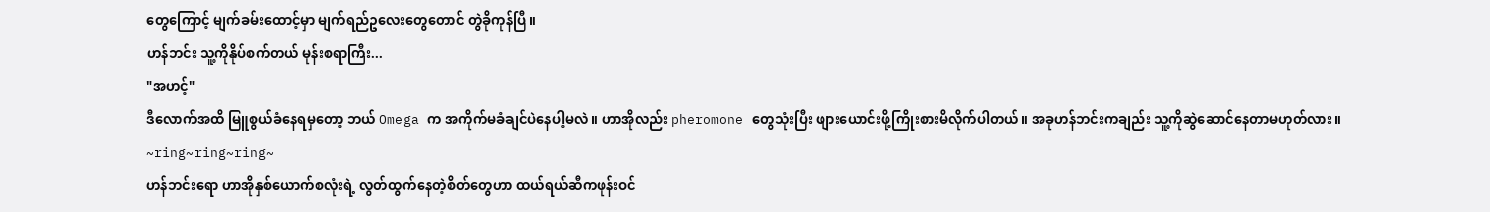တွေကြောင့် မျက်ခမ်းထောင့်မှာ မျက်ရည်ဥလေးတွေတောင် တွဲခိုကုန်ပြီ။
ဟန်ဘင်း သူ့ကိုနိုပ်စက်တယ် မုန်းစရာကြီး...
"အဟင့်"
ဒီလောက်အထိ မြူစွယ်ခံနေရမှတော့ ဘယ် Omega က အကိုက်မခံချင်ပဲနေပါ့မလဲ။ ဟာအိုလည်း pheromone တွေသုံးပြီး ဖျားယောင်းဖို့ကြိုးစားမိလိုက်ပါတယ်။ အခုဟန်ဘင်းကချည်း သူ့ကိုဆွဲဆောင်နေတာမဟုတ်လား။
~ring~ring~ring~
ဟန်ဘင်းရော ဟာအိုနှစ်ယောက်စလုံးရဲ့ လွတ်ထွက်နေတဲ့စိတ်တွေဟာ ထယ်ရယ်ဆီကဖုန်းဝင်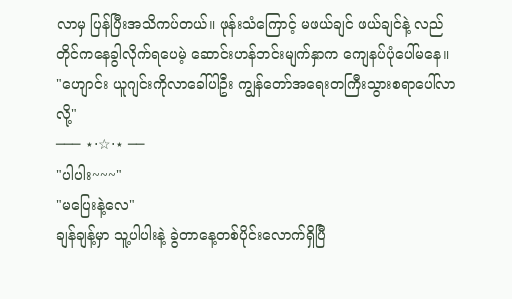လာမှ ပြန်ပြီးအသိကပ်တယ်။ ဖုန်းသံကြောင့် မဖယ်ချင် ဖယ်ချင်နဲ့ လည်တိုင်ကနေခွါလိုက်ရပေမဲ့ ဆောင်းဟန်ဘင်းမျက်နှာက ကျေနပ်ပုံပေါ်မနေ။
"ဟျောင်း ယူဂျင်းကိုလာခေါ်ပါဦး ကျွန်တော်အရေးတကြီးသွားစရာပေါ်လာလို့"
─── ⋆⋅☆⋅⋆ ──
"ပါပါး~~~"
"မပြေးနဲ့လေ"
ချန်ချန့်မှာ သူ့ပါပါးနဲ့ ခွဲတာနေ့တစ်ပိုင်းလောက်ရှိပြီ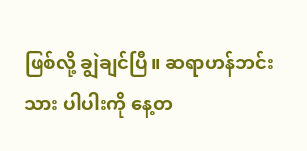ဖြစ်လို့ ချွဲချင်ပြီ။ ဆရာဟန်ဘင်း သား ပါပါးကို နေ့တ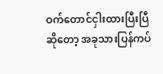ဝက်တောင်ငှါးထားပြီးပြီဆိုတော့ အခုသားပြန်ကပ်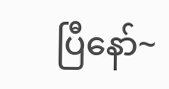ပြီနော်~